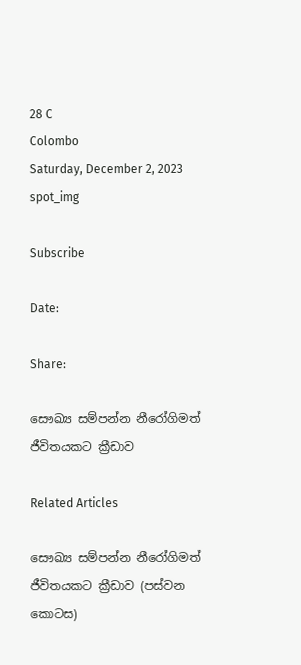28 C
Colombo
Saturday, December 2, 2023
spot_img

Subscribe

Date:

Share:

සෞඛ්‍ය සම්පන්න නීරෝගිමත් ජීවිතයකට ක්‍රීඩාව

Related Articles

සෞඛ්‍ය සම්පන්න නීරෝගිමත් ජීවිතයකට ක්‍රීඩාව (පස්වන කොටස)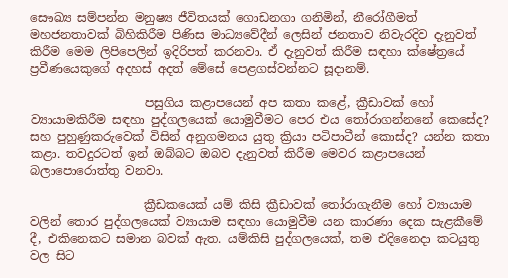සෞඛ්‍ය සම්පන්න මනුෂ්‍ය ජීවිතයක් ගොඩනගා ගනිමින්, නීරෝගීමත් මහජනතාවක් බිහිකිරීම පිණිස මාධ්‍යවේදීන් ලෙසින් ජනතාව නිවැරදිව දැනුවත් කිරීම මෙම ලිපිපෙලින් ඉදිරිපත් කරනවා. ඒ දැනුවත් කිරීම සඳහා ක්ෂේත්‍රයේ ප්‍රවීණයෙකුගේ අදහස් අදත් මේසේ පෙළගස්වන්නට සූදානම්.

                   පසුගිය කළාපයෙන් අප කතා කළේ, ක්‍රීඩාවක් හෝ ව්‍යායාමකිරීම සඳහා පුද්ගලයෙක් යොමුවීමට පෙර එය තෝරාගන්නනේ කෙසේද? සහ පුහුණුකරුවෙක් විසින් අනුගමනය යුතු ක්‍රියා පටිපාටීන් කොස්ද? යන්න කතා කළා. තවදුරටත් ඉන් ඔබ්බට ඔබව දැනුවත් කිරීම මෙවර කළාපයෙන් බලාපොරොත්තු වනවා.

                   ක්‍රීඩකයෙක් යම් කිසි ක්‍රීඩාවක් තෝරාගැනීම හෝ ව්‍යායාම වලින් තොර පුද්ගලයෙක් ව්‍යායාම සඳහා යොමුවීම යන කාරණා දෙක සැළකීමේ දී, එකිනෙකට සමාන බවක් ඇත. යම්කිසි පුද්ගලයෙක්, තම එදිනෛදා කටයුතු වල සිට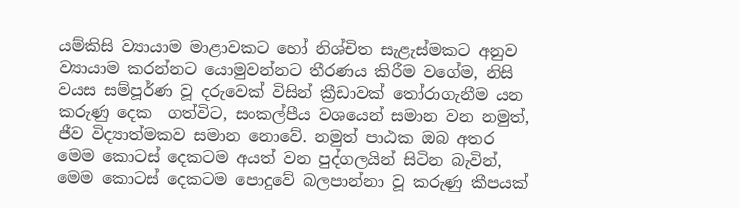යම්කිසි ව්‍යායාම මාළාවකට හෝ නිශ්චිත සැළැස්මකට අනුව ව්‍යායාම කරන්නට යොමුවන්නට තීරණය කිරීම වගේම, නිසි වයස සම්පූර්ණ වූ දරුවෙක් විසින් ක්‍රීඩාවක් තෝරාගැනීම යන කරුණු දෙක  ගත්විට, සංකල්පීය වශයෙන් සමාන වන නමුත්, ජීව විද්‍යාත්මකව සමාන නොවේ. නමුත් පාඨක ඔබ අතර මෙම කොටස් දෙකටම අයත් වන පුද්ගලයින් සිටින බැවින්, මෙම කොටස් දෙකටම පොදුවේ බලපාන්නා වූ කරුණු කීපයක්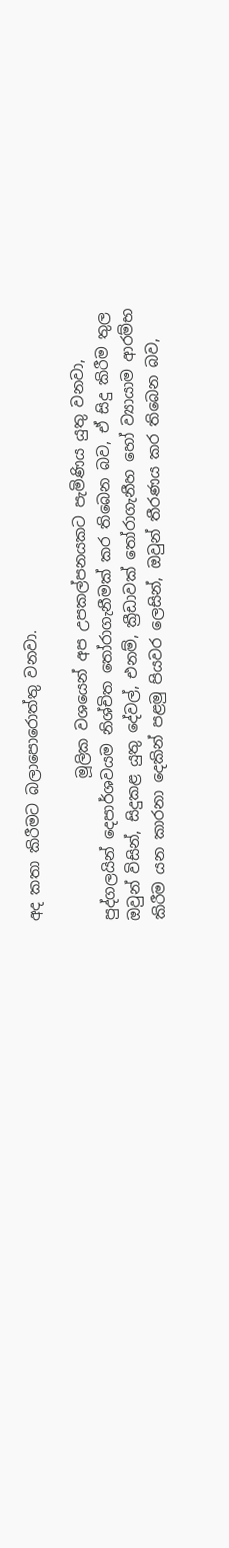අද කතා කිරීමට බලාපොරොත්තු වනවා.

                   මූලික වශයෙන් අප උපකල්පනයකට පැමිණිය යුතු වනවා, පුද්ගලයින් දෙපාර්ශවයම නිශ්චිත තෝරාගැනීමක් කර තිබෙන බව, ඒ සිදු කිරීම තුල ඔවුන් විසින්, සිදුකළ යුතු දේවල්, එනම්, ක්‍රීඩාවක් තෝරාගැනීහ හෝ ව්‍යායාම ආරම්භ කිරීම යන කාරනා දෙකින් පළමු පියවර ලෙසින්, ඔවුන් තීරණය කර තිබෙන බව,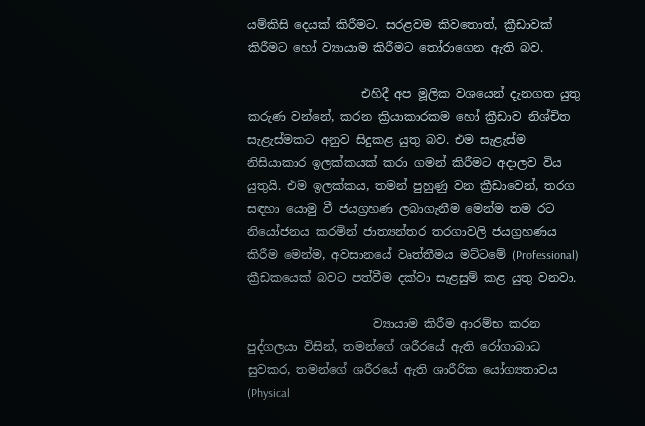යම්කිසි දෙයක් කිරීමට. සරළවම කිවතොත්, ක්‍රීඩාවක් කිරීමට හෝ ව්‍යායාම කිරීමට තෝරාගෙන ඇති බව.

                   එහිදී අප මූලික වශයෙන් දැනගත යුතු කරුණ වන්නේ, කරන ක්‍රියාකාරකම හෝ ක්‍රීඩාව නිශ්චිත සැළැස්මකට අනුව සිදුකළ යුතු බව. එම සැළැස්ම නිසියාකාර ඉලක්කයක් කරා ගමන් කිරීමට අදාලව විය යුතුයි. එම ඉලක්කය, තමන් පුහුණු වන ක්‍රීඩාවෙන්, තරග සඳහා යොමු වී ජයග්‍රහණ ලබාගැනීම මෙන්ම තම රට නියෝජනය කරමින් ජාත්‍යන්තර තරගාවලි ජයග්‍රහණය කිරීම මෙන්ම, අවසානයේ වෘත්තීමය මට්ටමේ (Professional) ක්‍රීඩකයෙක් බවට පත්වීම දක්වා සැළසුම් කළ යුතු වනවා.

                     ව්‍යායාම කිරීම ආරම්භ කරන පුද්ගලයා විසින්, තමන්ගේ ශරීරයේ ඇති රෝගාබාධ සුවකර, තමන්ගේ ශරීරයේ ඇති ශාරීරික යෝග්‍යතාවය (Physical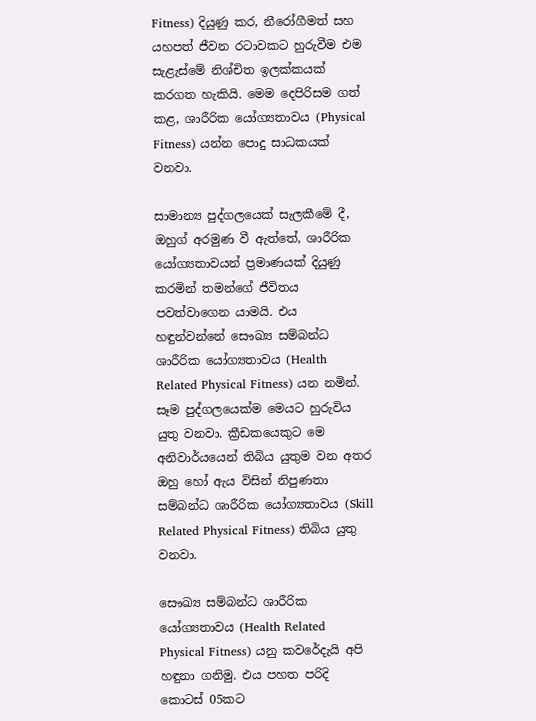Fitness) දියුණු කර, නීරෝගීමත් සහ යහපත් ජීවන රටාවකට හුරුවීම එම සැළැස්මේ නිශ්චිත ඉලක්කයක් කරගත හැකියි. මෙම දෙපිරිසම ගත් කළ, ශාරීරික යෝග්‍යතාවය (Physical Fitness) යන්න පොදු සාධකයක් වනවා.

සාමාන්‍ය පුද්ගලයෙක් සැලකීමේ දී, ඔහුග් අරමුණ වී ඇත්තේ, ශාරීරික යෝග්‍යතාවයන් ප්‍රමාණයක් දියුණු කරමින් තමන්ගේ ජීවිතය පවත්වාගෙන යාමයි. එය හඳුන්වන්නේ සෞඛ්‍ය සම්බන්ධ ශාරීරික යෝග්‍යතාවය (Health Related Physical Fitness) යන නමින්. සෑම පුද්ගලයෙක්ම මෙයට හුරුවිය යුතු වනවා. ක්‍රීඩකයෙකුට මෙ අනිවාර්යයෙන් තිබිය යුතුම වන අතර ඔහු හෝ ඇය විසින් නිපුණතා සම්බන්ධ ශාරීරික යෝග්‍යතාවය (Skill Related Physical Fitness) තිබිය යුතු වනවා.

සෞඛ්‍ය සම්බන්ධ ශාරීරික යෝග්‍යතාවය (Health Related Physical Fitness) යනු කවරේදැයි අපි හඳුනා ගනිමු. එය පහත පරිදි කොටස් 05කට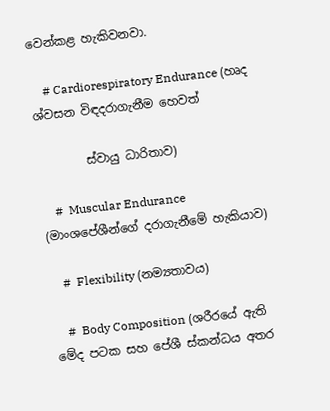වෙන්කළ හැකිවනවා.

    # Cardiorespiratory Endurance (හෘද ශ්වසන විඳදරාගැනීම හෙවත්

        ස්වායු ධාරිතාව)

    #  Muscular Endurance (මාංශපේශීන්ගේ දරාගැනීමේ හැකියාව)

    #  Flexibility (නම්‍යතාවය)

    #  Body Composition (ශරීරයේ ඇති මේද පටක සහ පේශී ස්කන්ධය අතර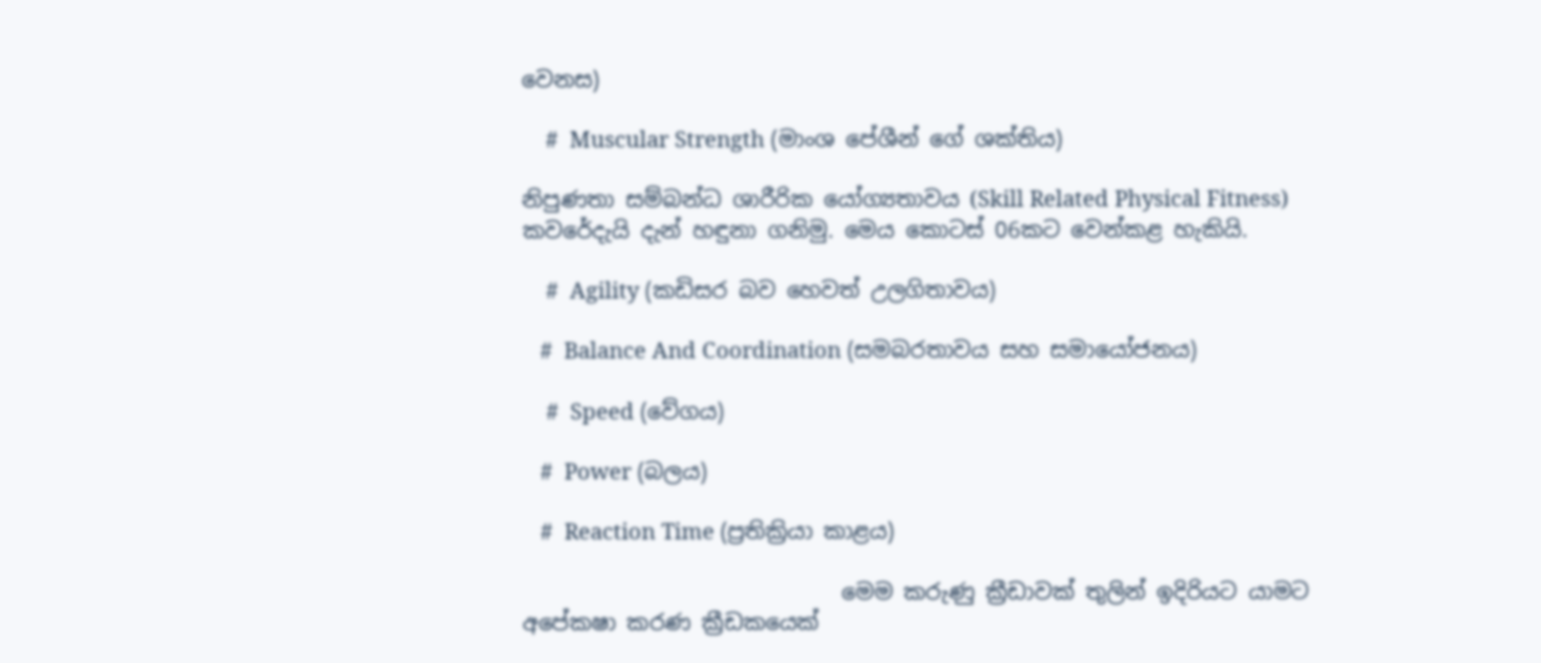වෙනස)

    #  Muscular Strength (මාංශ පේශීන් ගේ ශක්තිය)

නිපුණතා සම්බන්ධ ශාරීරික යෝග්‍යතාවය (Skill Related Physical Fitness) කවරේදැයි දැන් හඳුනා ගනිමු. මෙය කොටස් 06කට වෙන්කළ හැකියි.

    #  Agility (කඩිසර බව හෙවත් උලගිතාවය)

   #  Balance And Coordination (සමබරතාවය සහ සමායෝජනය)

    #  Speed (වේගය)

   #  Power (බලය)

   #  Reaction Time (ප්‍රතික්‍රියා කාළය)

                             මෙම කරුණු ක්‍රීඩාවක් තුලින් ඉදිරියට යාමට අපේකෂා කරණ ක්‍රීඩකයෙක්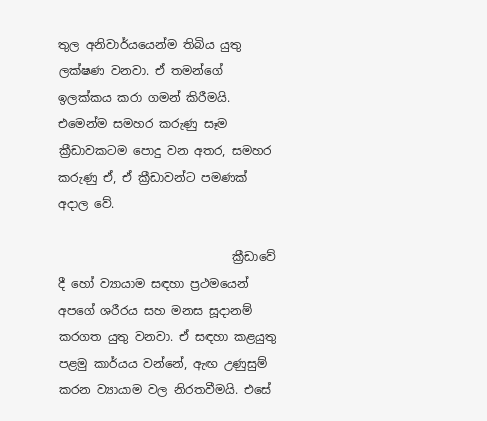තුල අනිවාර්යයෙන්ම තිබිය යුතු ලක්ෂණ වනවා. ඒ තමන්ගේ ඉලක්කය කරා ගමන් කිරීමයි. එමෙන්ම සමහර කරුණු සෑම ක්‍රීඩාවකටම පොදු වන අතර, සමහර කරුණු ඒ, ඒ ක්‍රීඩාවන්ට පමණක් අදාල වේ.

                             ක්‍රීඩාවේ දී හෝ ව්‍යායාම සඳහා ප්‍රථමයෙන් අපගේ ශරීරය සහ මනස සූදානම් කරගත යුතු වනවා. ඒ සඳහා කළයුතු පළමු කාර්යය වන්නේ, ඇඟ උණුසුම් කරන ව්‍යායාම වල නිරතවීමයි. එසේ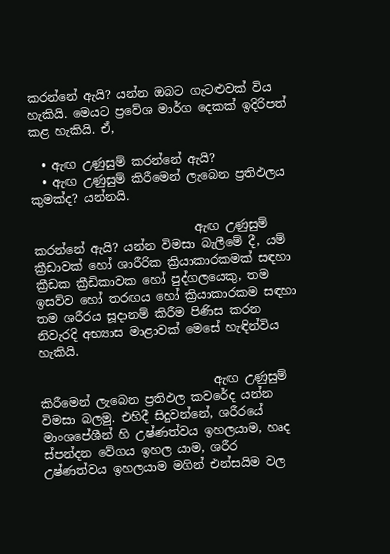කරන්නේ ඇයි? යන්න ඔබට ගැටළුවක් විය හැකියි. මෙයට ප්‍රවේශ මාර්ග දෙකක් ඉදිරිපත් කළ හැකියි. ඒ,

  • ඇඟ උණුසුම් කරන්නේ ඇයි?
  • ඇඟ උණුසුම් කිරීමෙන් ලැබෙන ප්‍රතිඵලය කුමක්ද? යන්නයි.

                           ඇඟ උණුසුම් කරන්නේ ඇයි? යන්න විමසා බැලීමේ දී, යම් ක්‍රීඩාවක් හෝ ශාරීරික ක්‍රියාකාරකමක් සඳහා ක්‍රීඩක ක්‍රීඩිකාවක හෝ පුද්ගලයෙකු, තම ඉසව්ව හෝ තරඟය හෝ ක්‍රියාකාරකම සඳහා තම ශරීරය සූදානම් කිරීම පිණිස කරන නිවැරදි අභ්‍යාස මාළාවක් මෙසේ හැඳින්විය හැකියි.

                             ඇඟ උණුසුම් කිරීමෙන් ලැබෙන ප්‍රතිඵල කවරේද යන්න විමසා බලමු. එහිදී සිදුවන්නේ, ශරීරයේ මාංශපේශීන් හි උෂ්ණත්වය ඉහලයාම, හෘද ස්පන්දන වේගය ඉහල යාම, ශරීර උෂ්ණත්වය ඉහලයාම මගින් එන්සයිම වල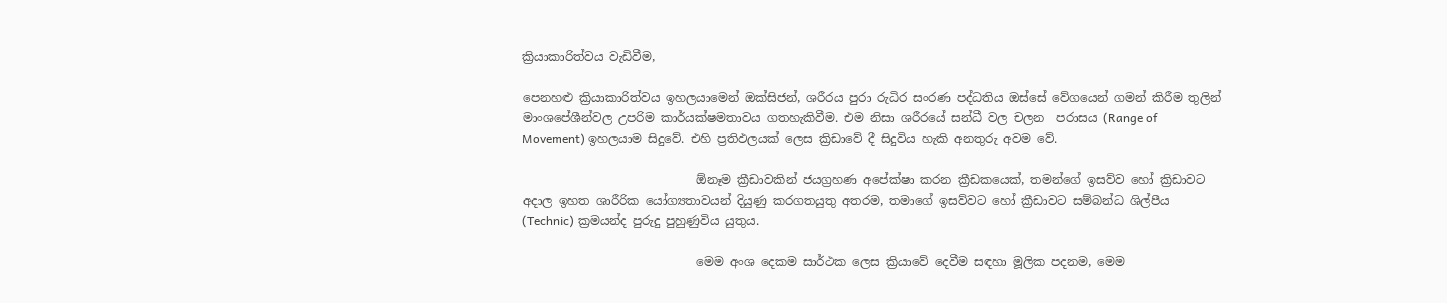ක්‍රියාකාරිත්වය වැඩිවීම,

පෙනහළු ක්‍රියාකාරිත්වය ඉහලයාමෙන් ඔක්සිජන්, ශරීරය පුරා රුධිර සංරණ පද්ධතිය ඔස්සේ වේගයෙන් ගමන් කිරීම තුලින් මාංශපේශීන්වල උපරිම කාර්යක්ෂමතාවය ගතහැකිවීම. එම නිසා ශරීරයේ සන්ධී වල චලන  පරාසය (Range of Movement) ඉහලයාම සිදුවේ. එහි ප්‍රතිඵලයක් ලෙස ක්‍රිඩාවේ දී සිදුවිය හැකි අනතුරු අවම වේ.

                             ඕනෑම ක්‍රීඩාවකින් ජයග්‍රහණ අපේක්ෂා කරන ක්‍රීඩකයෙක්, තමන්ගේ ඉසව්ව හෝ ක්‍රිඩාවට අදාල ඉහත ශාරීරික යෝග්‍යතාවයන් දියුණු කරගතයුතු අතරම, තමාගේ ඉසව්වට හෝ ක්‍රීඩාවට සම්බන්ධ ශිල්පීය (Technic) ක්‍රමයන්ද පුරුදු පුහුණුවිය යුතුය.

                             මෙම අංශ දෙකම සාර්ථක ලෙස ක්‍රියාවේ දෙවීම සඳහා මූලික පදනම, මෙම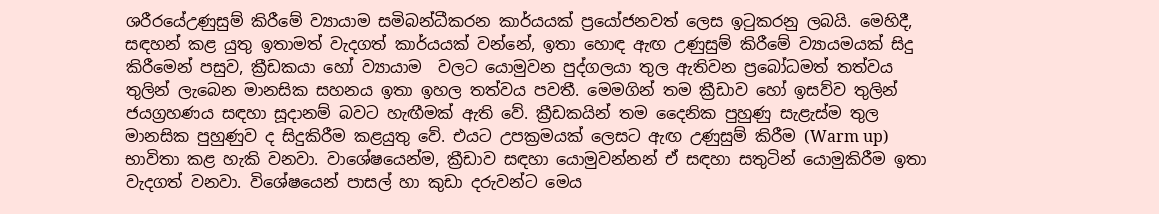ශරීරයේඋණුසුම් කිරීමේ ව්‍යායාම සමිබන්ධීකරන කාර්යයක් ප්‍රයෝජනවත් ලෙස ඉටුකරනු ලබයි. මෙහිදී, සඳහන් කළ යුතු ඉතාමත් වැදගත් කාර්යයක් වන්නේ, ඉතා හොඳ ඇඟ උණුසුම් කිරීමේ ව්‍යායමයක් සිදු කිරීමෙන් පසුව, ක්‍රීඩකයා හෝ ව්‍යායාම  වලට යොමුවන පුද්ගලයා තුල ඇතිවන ප්‍රබෝධමත් තත්වය තුලින් ලැබෙන මානසික සහනය ඉතා ඉහල තත්වය පවතී. මෙමගින් තම ක්‍රීඩාව හෝ ඉසව්ව තුලින් ජයග්‍රහණය සඳහා සූදානම් බවට හැඟීමක් ඇති වේ. ක්‍රීඩකයින් තම දෛනික පුහුණු සැළැස්ම තුල මානසික පුහුණුව ද සිදුකිරීම කළයුතු වේ. එයට උපක්‍රමයක් ලෙසට ඇඟ උණුසුම් කිරීම (Warm up) භාවිතා කළ හැකි වනවා. වාශේෂයෙන්ම, ක්‍රීඩාව සඳහා යොමුවන්නන් ඒ සඳහා සතුටින් යොමුකිරීම ඉතා වැදගත් වනවා. විශේෂයෙන් පාසල් හා කුඩා දරුවන්ට මෙය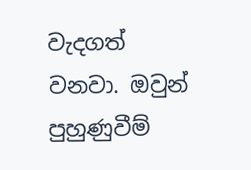වැදගත් වනවා. ඔවුන් පුහුණුවීම්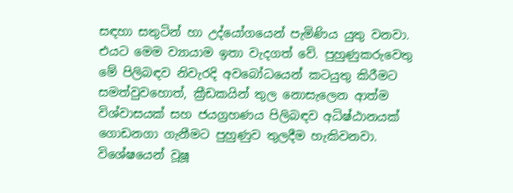සඳහා සතුටින් හා උද්යෝගයෙන් පැමිණිය යුතු වනවා. එයට මෙම ව්‍යායාම ඉතා වැදගත් වේ. පුහුණුකරුවෙතු මේ පිලිබඳව නිවැරදි අවබෝධයෙන් කටයුතු කිරීමට සමත්වුවහොත්, ක්‍රීඩකයින් තුල නොසැලෙන ආත්ම විශ්වාසයක් සහ ජයග්‍රහණය පිලිබඳව අධිෂ්ඨානයක් ගොඩනගා ගැනීමට පුහුණුව තුලදීම හැකිවනවා. විශේෂයෙන් වූෂූ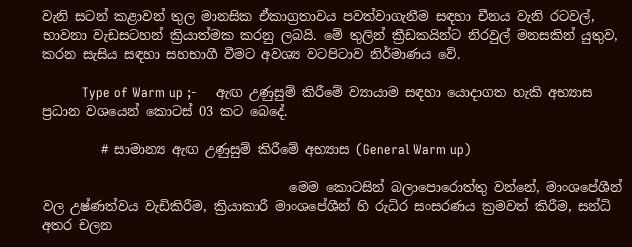වැනි සටන් කළාවන් තුල මානසික ඒකාග්‍රතාවය පවත්වාගැනීම සඳහා චීනය වැනි රටවල්, භාවනා වැඩසටහන් ක්‍රියාත්මක කරනු ලබයි. මේ තුලින් ක්‍රීඩකයින්ට නිරවුල් මනසකින් යුතුව, කරන සැසිය සඳහා සහභාගී වීමට අවශ්‍ය වටපිටාව නිර්මාණය වේ.

          Type of Warm up ;-     ඇඟ උණුසුම් කිරීමේ ව්‍යායාම සඳහා යොදාගත හැකි අභ්‍යාස ප්‍රධාන වශයෙන් කොටස් 03 කට බෙදේ.

         # සාමාන්‍ය ඇඟ උණුසුම් කිරීමේ අභ්‍යාස (General Warm up)

                                      මෙම කොටසින් බලාපොරොත්තු වන්නේ, මාංශපේශීන් වල උෂ්ණත්වය වැඩිකිරීම, ක්‍රියාකාරී මාංශපේශීන් හි රුධිර සංසරණය ක්‍රමවත් කිරීම, සන්ධි අතර චලන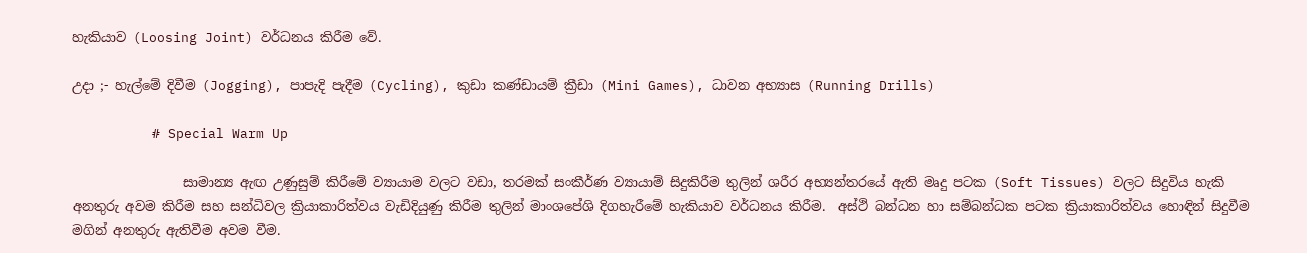හැකියාව (Loosing Joint) වර්ධනය කිරීම වේ.

උදා ;- හැල්මේ දිවීම (Jogging), පාපැදි පැදීම (Cycling), කුඩා කණ්ඩායම් ක්‍රීඩා (Mini Games), ධාවන අභ්‍යාස (Running Drills)

          # Special Warm Up

                 සාමාන්‍ය ඇඟ උණුසුම් කිරීමේ ව්‍යායාම වලට වඩා, තරමක් සංකීර්ණ ව්‍යායාම් සිදුකිරීම තුලින් ශරීර අභ්‍යන්තරයේ ඇති මෘදු පටක (Soft Tissues) වලට සිදුවිය හැකි අනතුරු අවම කිරීම සහ සන්ධිවල ක්‍රියාකාරිත්වය වැඩිදියුණු කිරීම තුලින් මාංශපේශි දිගහැරීමේ හැකියාව වර්ධනය කිරීම.  අස්ථි බන්ධන හා සම්බන්ධක පටක ක්‍රියාකාරිත්වය හොඳින් සිදුවීම මගින් අනතුරු ඇතිවීම අවම වීම.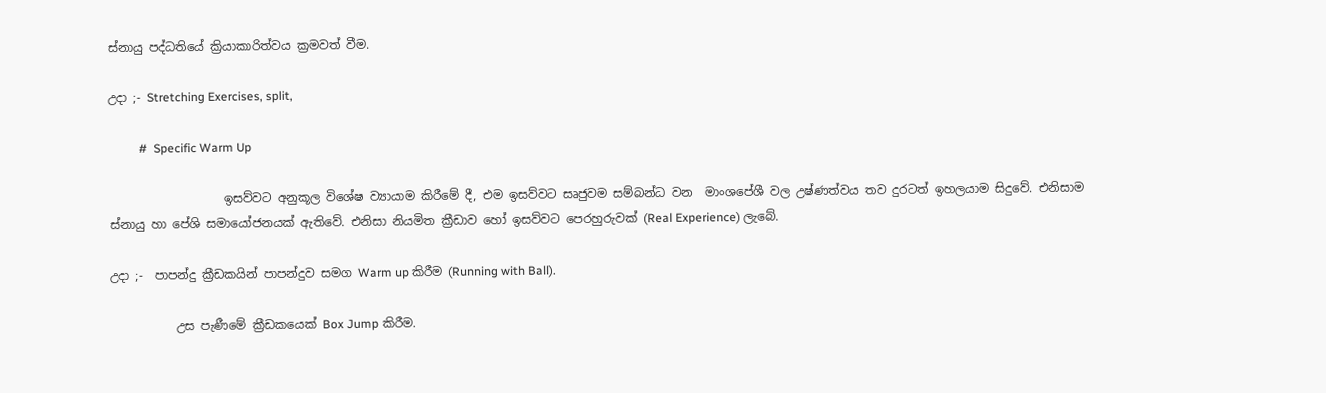ස්නායු පද්ධතියේ ක්‍රියාකාරිත්වය ක්‍රමවත් වීම.

උදා ;- Stretching Exercises, split,

          #  Specific Warm Up

                   ඉසව්වට අනුකූල විශේෂ ව්‍යායාම කිරීමේ දී, එම ඉසව්වට සෘජුවම සම්බන්ධ වන  මාංශපේශී වල උෂ්ණත්වය තව දුරටත් ඉහලයාම සිදුවේ. එනිසාම ස්නායු හා පේශි සමායෝජනයක් ඇතිවේ. එනිසා නියමිත ක්‍රීඩාව හෝ ඉසව්වට පෙරහුරුවක් (Real Experience) ලැබේ.

උදා ;-  පාපන්දු ක්‍රීඩකයින් පාපන්දුව සමග Warm up කිරීම (Running with Ball).

           උස පැණීමේ ක්‍රීඩකයෙක් Box Jump කිරීම.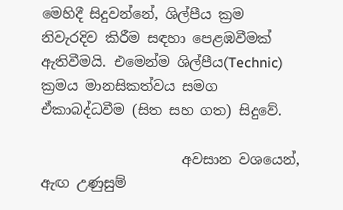මෙහිදී සිදුවන්නේ, ශිල්පීය ක්‍රම නිවැරදිව කිරීම සඳහා පෙළඹවීමක් ඇතිවීමයි. එමෙන්ම ශිල්පීය(Technic) ක්‍රමය මානසිකත්වය සමග ඒකාබද්ධවීම (සිත සහ ගත) සිදුවේ.

                    අවසාන වශයෙන්, ඇඟ උණුසුම්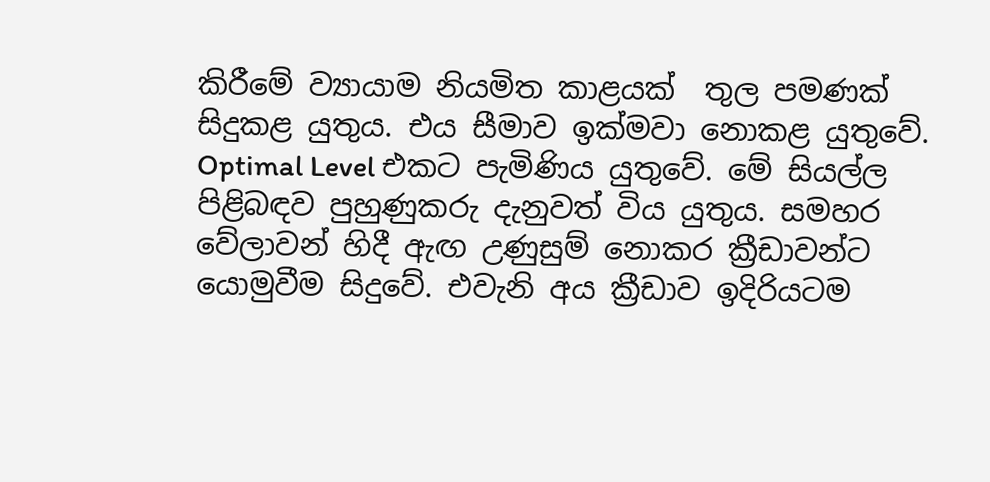කිරීමේ ව්‍යායාම නියමිත කාළයක්  තුල පමණක් සිදුකළ යුතුය. එය සීමාව ඉක්මවා නොකළ යුතුවේ. Optimal Level එකට පැමිණිය යුතුවේ. මේ සියල්ල පිළිබඳව පුහුණුකරු දැනුවත් විය යුතුය. සමහර වේලාවන් හිදී ඇඟ උණුසුම් නොකර ක්‍රීඩාවන්ට යොමුවීම සිදුවේ. එවැනි අය ක්‍රීඩාව ඉදිරියටම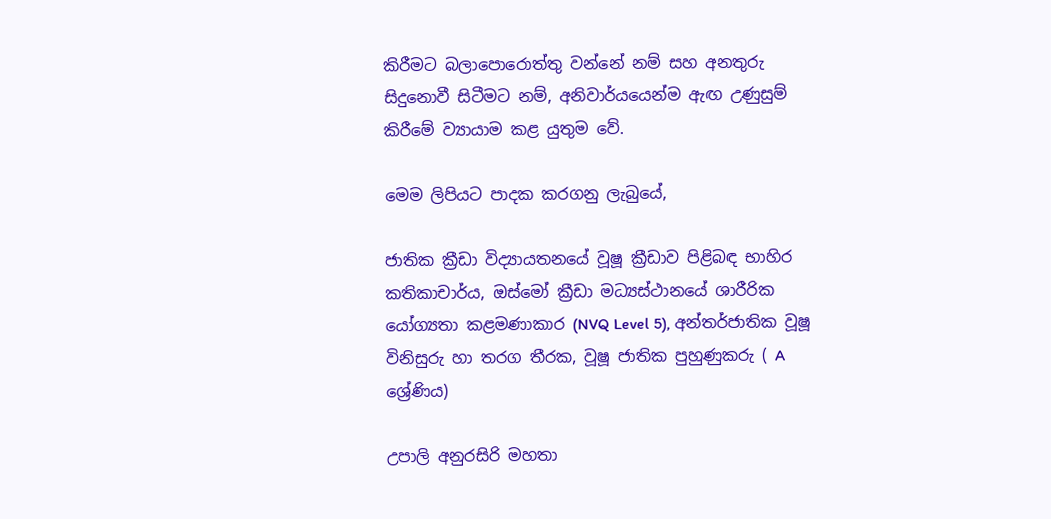කිරීමට බලාපොරොත්තු වන්නේ නම් සහ අනතුරු සිදුනොවී සිටීමට නම්, අනිවාර්යයෙන්ම ඇඟ උණුසුම් කිරීමේ ව්‍යායාම කළ යුතුම වේ.

මෙම ලිපියට පාදක කරගනු ලැබුයේ,

ජාතික ක්‍රීඩා විද්‍යායතනයේ වූෂූ ක්‍රීඩාව පිළිබඳ භාහිර කතිකාචාර්ය, ඔස්මෝ ක්‍රීඩා මධ්‍යස්ථානයේ ශාරීරික යෝග්‍යතා කළමණාකාර (NVQ Level 5), අන්තර්ජාතික වූෂූ විනිසුරු හා තරග තීරක, වූෂූ ජාතික පුහුණුකරු ( A ශ්‍රේණිය)

උපාලි අනුරසිරි මහතා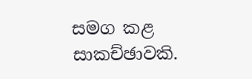සමග කළ සාකච්ඡාවකි.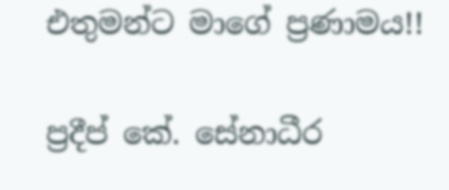එතුමන්ට මාගේ ප්‍රණාමය!!

ප්‍රදීප් කේ. සේනාධීර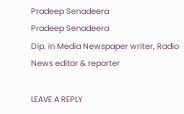Pradeep Senadeera
Pradeep Senadeera
Dip. in Media Newspaper writer, Radio News editor & reporter

LEAVE A REPLY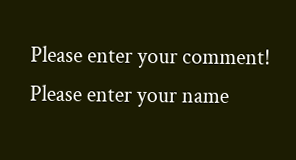Please enter your comment!
Please enter your name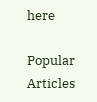here

Popular Articles